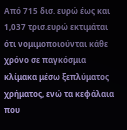Από 715 δισ. ευρώ έως και 1,037 τρισ.ευρώ εκτιμάται ότι νομιμοποιούνται κάθε χρόνο σε παγκόσμια κλίμακα μέσω ξεπλύματος χρήματος, ενώ τα κεφάλαια που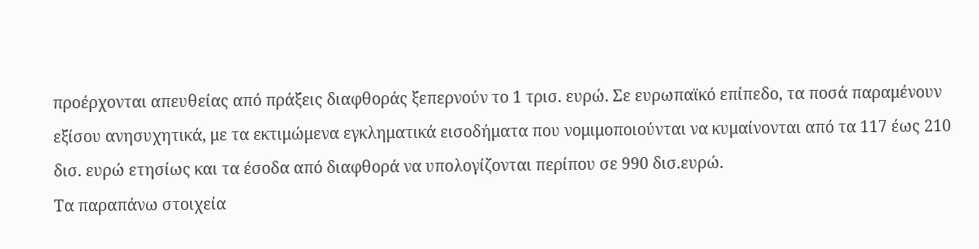προέρχονται απευθείας από πράξεις διαφθοράς ξεπερνούν το 1 τρισ. ευρώ. Σε ευρωπαϊκό επίπεδο, τα ποσά παραμένουν εξίσου ανησυχητικά, με τα εκτιμώμενα εγκληματικά εισοδήματα που νομιμοποιούνται να κυμαίνονται από τα 117 έως 210 δισ. ευρώ ετησίως και τα έσοδα από διαφθορά να υπολογίζονται περίπου σε 990 δισ.ευρώ.
Τα παραπάνω στοιχεία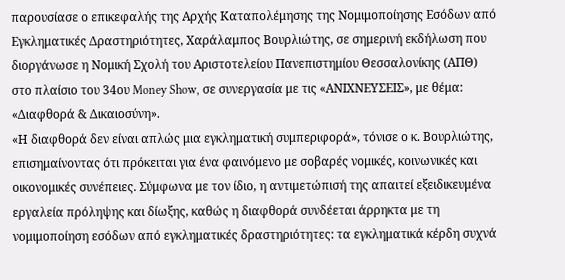παρουσίασε ο επικεφαλής της Αρχής Καταπολέμησης της Νομιμοποίησης Εσόδων από Εγκληματικές Δραστηριότητες, Χαράλαμπος Βουρλιώτης, σε σημερινή εκδήλωση που διοργάνωσε η Νομική Σχολή του Αριστοτελείου Πανεπιστημίου Θεσσαλονίκης (ΑΠΘ) στο πλαίσιο του 34ου Money Show, σε συνεργασία με τις «ΑΝΙΧΝΕΥΣΕΙΣ», με θέμα: «Διαφθορά & Δικαιοσύνη».
«Η διαφθορά δεν είναι απλώς μια εγκληματική συμπεριφορά», τόνισε ο κ. Βουρλιώτης, επισημαίνοντας ότι πρόκειται για ένα φαινόμενο με σοβαρές νομικές, κοινωνικές και οικονομικές συνέπειες. Σύμφωνα με τον ίδιο, η αντιμετώπισή της απαιτεί εξειδικευμένα εργαλεία πρόληψης και δίωξης, καθώς η διαφθορά συνδέεται άρρηκτα με τη νομιμοποίηση εσόδων από εγκληματικές δραστηριότητες: τα εγκληματικά κέρδη συχνά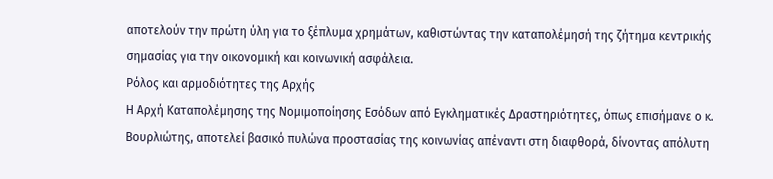αποτελούν την πρώτη ύλη για το ξέπλυμα χρημάτων, καθιστώντας την καταπολέμησή της ζήτημα κεντρικής σημασίας για την οικονομική και κοινωνική ασφάλεια.
Ρόλος και αρμοδιότητες της Αρχής
Η Αρχή Καταπολέμησης της Νομιμοποίησης Εσόδων από Εγκληματικές Δραστηριότητες, όπως επισήμανε ο κ. Βουρλιώτης, αποτελεί βασικό πυλώνα προστασίας της κοινωνίας απέναντι στη διαφθορά, δίνοντας απόλυτη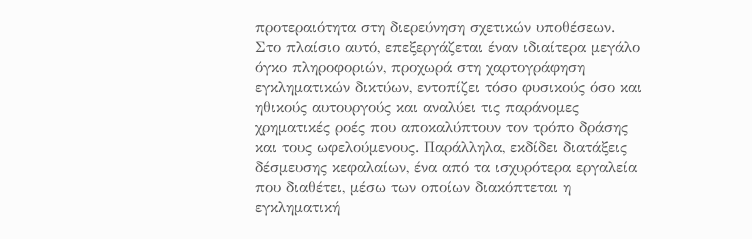προτεραιότητα στη διερεύνηση σχετικών υποθέσεων.
Στο πλαίσιο αυτό, επεξεργάζεται έναν ιδιαίτερα μεγάλο όγκο πληροφοριών, προχωρά στη χαρτογράφηση εγκληματικών δικτύων, εντοπίζει τόσο φυσικούς όσο και ηθικούς αυτουργούς και αναλύει τις παράνομες χρηματικές ροές που αποκαλύπτουν τον τρόπο δράσης και τους ωφελούμενους. Παράλληλα, εκδίδει διατάξεις δέσμευσης κεφαλαίων, ένα από τα ισχυρότερα εργαλεία που διαθέτει, μέσω των οποίων διακόπτεται η εγκληματική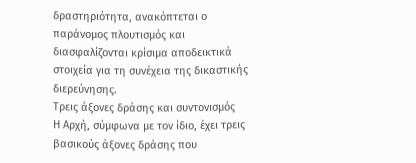δραστηριότητα, ανακόπτεται ο παράνομος πλουτισμός και διασφαλίζονται κρίσιμα αποδεικτικά στοιχεία για τη συνέχεια της δικαστικής διερεύνησης.
Τρεις άξονες δράσης και συντονισμός
Η Αρχή, σύμφωνα με τον ίδιο, έχει τρεις βασικούς άξονες δράσης που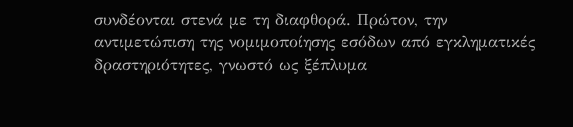συνδέονται στενά με τη διαφθορά. Πρώτον, την αντιμετώπιση της νομιμοποίησης εσόδων από εγκληματικές δραστηριότητες, γνωστό ως ξέπλυμα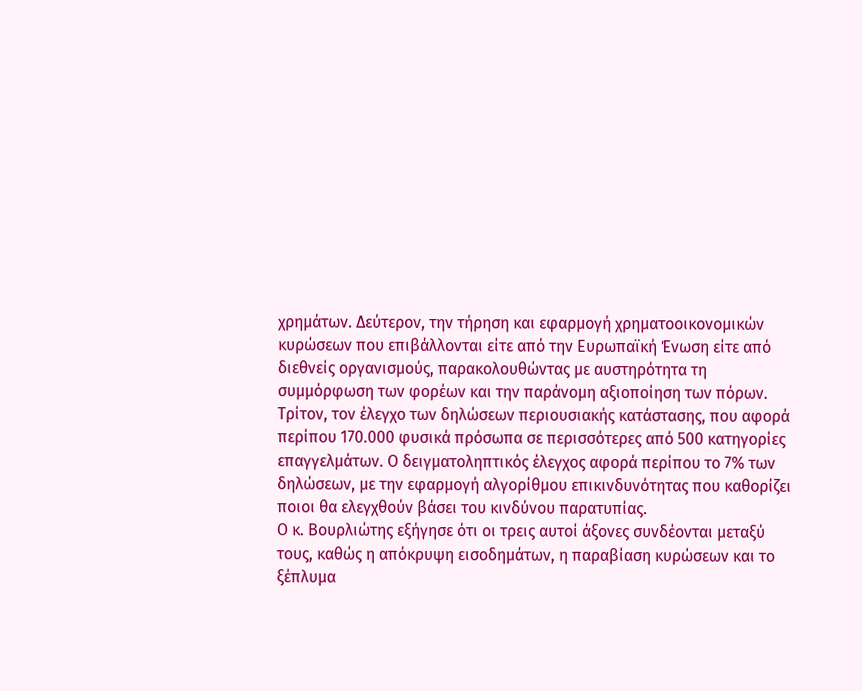χρημάτων. Δεύτερον, την τήρηση και εφαρμογή χρηματοοικονομικών κυρώσεων που επιβάλλονται είτε από την Ευρωπαϊκή Ένωση είτε από διεθνείς οργανισμούς, παρακολουθώντας με αυστηρότητα τη συμμόρφωση των φορέων και την παράνομη αξιοποίηση των πόρων.
Τρίτον, τον έλεγχο των δηλώσεων περιουσιακής κατάστασης, που αφορά περίπου 170.000 φυσικά πρόσωπα σε περισσότερες από 500 κατηγορίες επαγγελμάτων. Ο δειγματοληπτικός έλεγχος αφορά περίπου το 7% των δηλώσεων, με την εφαρμογή αλγορίθμου επικινδυνότητας που καθορίζει ποιοι θα ελεγχθούν βάσει του κινδύνου παρατυπίας.
Ο κ. Βουρλιώτης εξήγησε ότι οι τρεις αυτοί άξονες συνδέονται μεταξύ τους, καθώς η απόκρυψη εισοδημάτων, η παραβίαση κυρώσεων και το ξέπλυμα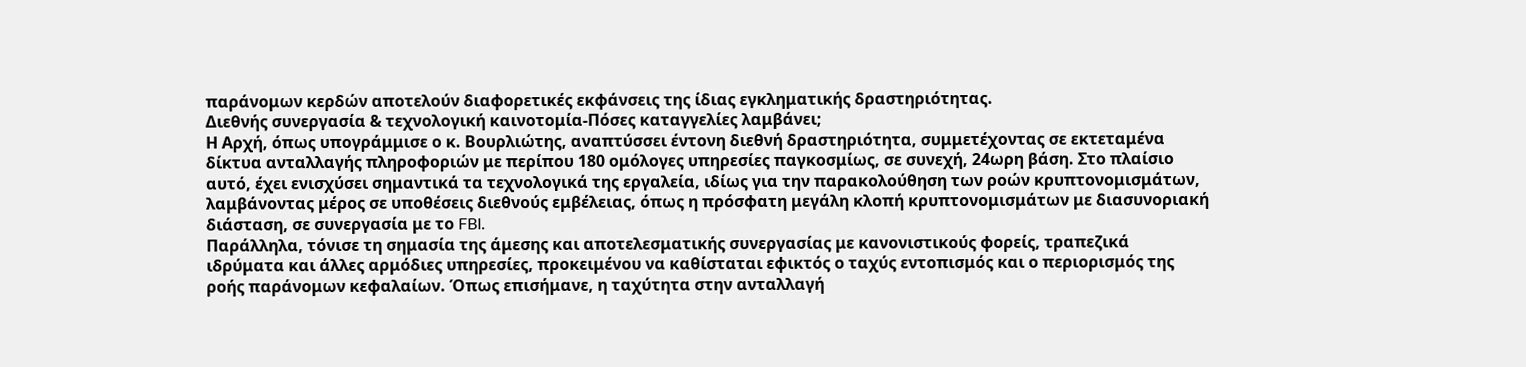παράνομων κερδών αποτελούν διαφορετικές εκφάνσεις της ίδιας εγκληματικής δραστηριότητας.
Διεθνής συνεργασία & τεχνολογική καινοτομία-Πόσες καταγγελίες λαμβάνει;
Η Αρχή, όπως υπογράμμισε ο κ. Βουρλιώτης, αναπτύσσει έντονη διεθνή δραστηριότητα, συμμετέχοντας σε εκτεταμένα δίκτυα ανταλλαγής πληροφοριών με περίπου 180 ομόλογες υπηρεσίες παγκοσμίως, σε συνεχή, 24ωρη βάση. Στο πλαίσιο αυτό, έχει ενισχύσει σημαντικά τα τεχνολογικά της εργαλεία, ιδίως για την παρακολούθηση των ροών κρυπτονομισμάτων, λαμβάνοντας μέρος σε υποθέσεις διεθνούς εμβέλειας, όπως η πρόσφατη μεγάλη κλοπή κρυπτονομισμάτων με διασυνοριακή διάσταση, σε συνεργασία με το FBI.
Παράλληλα, τόνισε τη σημασία της άμεσης και αποτελεσματικής συνεργασίας με κανονιστικούς φορείς, τραπεζικά ιδρύματα και άλλες αρμόδιες υπηρεσίες, προκειμένου να καθίσταται εφικτός ο ταχύς εντοπισμός και ο περιορισμός της ροής παράνομων κεφαλαίων. Όπως επισήμανε, η ταχύτητα στην ανταλλαγή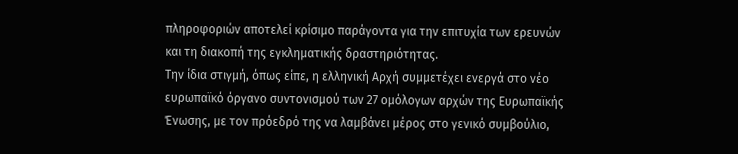πληροφοριών αποτελεί κρίσιμο παράγοντα για την επιτυχία των ερευνών και τη διακοπή της εγκληματικής δραστηριότητας.
Την ίδια στιγμή, όπως είπε, η ελληνική Αρχή συμμετέχει ενεργά στο νέο ευρωπαϊκό όργανο συντονισμού των 27 ομόλογων αρχών της Ευρωπαϊκής Ένωσης, με τον πρόεδρό της να λαμβάνει μέρος στο γενικό συμβούλιο,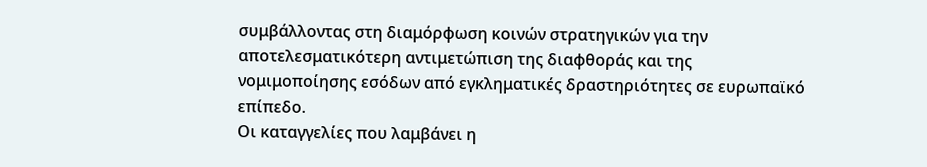συμβάλλοντας στη διαμόρφωση κοινών στρατηγικών για την αποτελεσματικότερη αντιμετώπιση της διαφθοράς και της νομιμοποίησης εσόδων από εγκληματικές δραστηριότητες σε ευρωπαϊκό επίπεδο.
Οι καταγγελίες που λαμβάνει η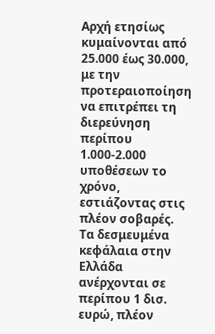Αρχή ετησίως κυμαίνονται από 25.000 έως 30.000, με την προτεραιοποίηση να επιτρέπει τη διερεύνηση περίπου 1.000-2.000 υποθέσεων το χρόνο, εστιάζοντας στις πλέον σοβαρές. Τα δεσμευμένα κεφάλαια στην Ελλάδα ανέρχονται σε περίπου 1 δισ. ευρώ, πλέον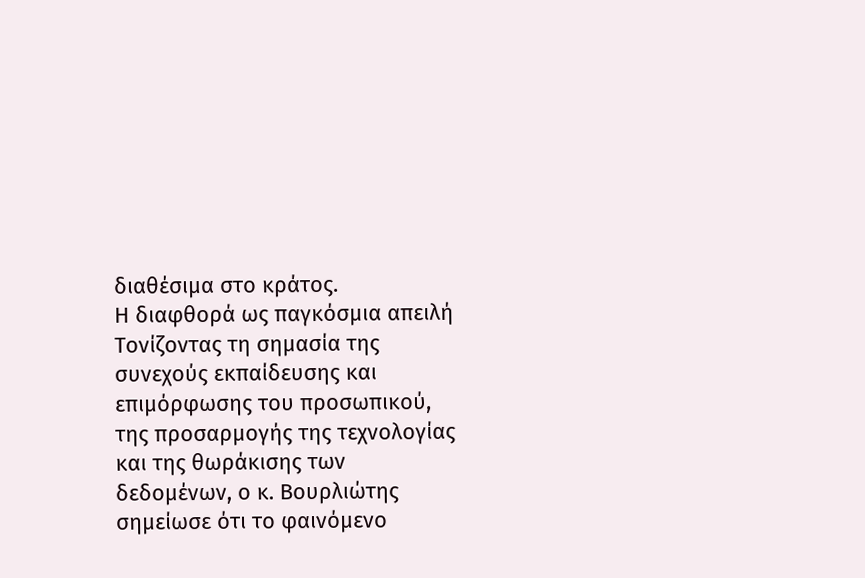διαθέσιμα στο κράτος.
Η διαφθορά ως παγκόσμια απειλή
Τονίζοντας τη σημασία της συνεχούς εκπαίδευσης και επιμόρφωσης του προσωπικού, της προσαρμογής της τεχνολογίας και της θωράκισης των δεδομένων, ο κ. Βουρλιώτης σημείωσε ότι το φαινόμενο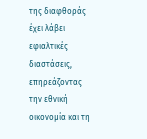της διαφθοράς έχει λάβει εφιαλτικές διαστάσεις, επηρεάζοντας την εθνική οικονομία και τη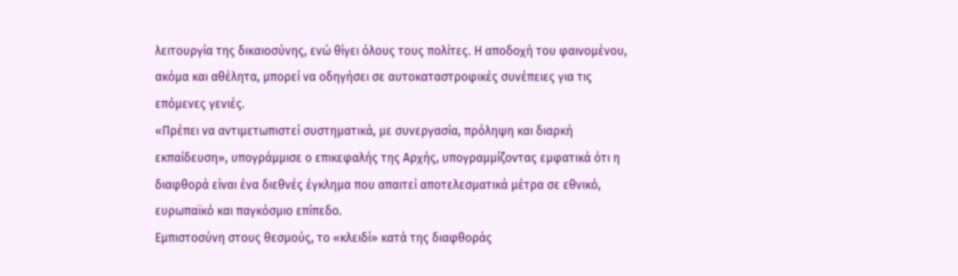λειτουργία της δικαιοσύνης, ενώ θίγει όλους τους πολίτες. Η αποδοχή του φαινομένου, ακόμα και αθέλητα, μπορεί να οδηγήσει σε αυτοκαταστροφικές συνέπειες για τις επόμενες γενιές.
«Πρέπει να αντιμετωπιστεί συστηματικά, με συνεργασία, πρόληψη και διαρκή εκπαίδευση», υπογράμμισε ο επικεφαλής της Αρχής, υπογραμμίζοντας εμφατικά ότι η διαφθορά είναι ένα διεθνές έγκλημα που απαιτεί αποτελεσματικά μέτρα σε εθνικό, ευρωπαϊκό και παγκόσμιο επίπεδο.
Εμπιστοσύνη στους θεσμούς, το «κλειδί» κατά της διαφθοράς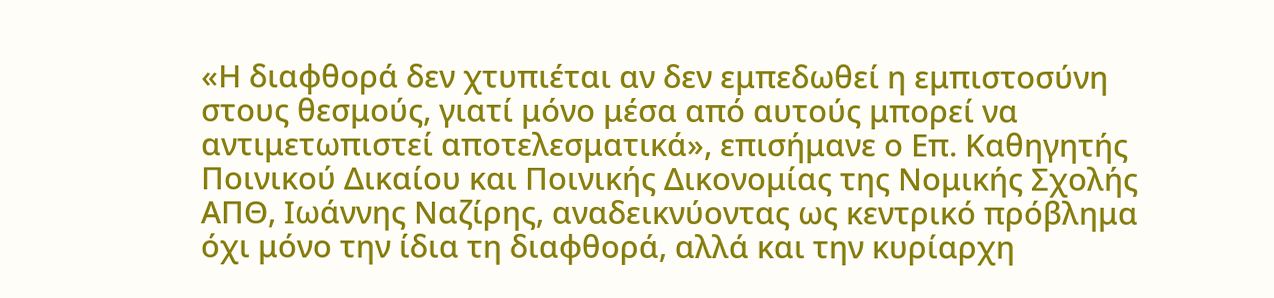«Η διαφθορά δεν χτυπιέται αν δεν εμπεδωθεί η εμπιστοσύνη στους θεσμούς, γιατί μόνο μέσα από αυτούς μπορεί να αντιμετωπιστεί αποτελεσματικά», επισήμανε ο Επ. Καθηγητής Ποινικού Δικαίου και Ποινικής Δικονομίας της Νομικής Σχολής ΑΠΘ, Ιωάννης Ναζίρης, αναδεικνύοντας ως κεντρικό πρόβλημα όχι μόνο την ίδια τη διαφθορά, αλλά και την κυρίαρχη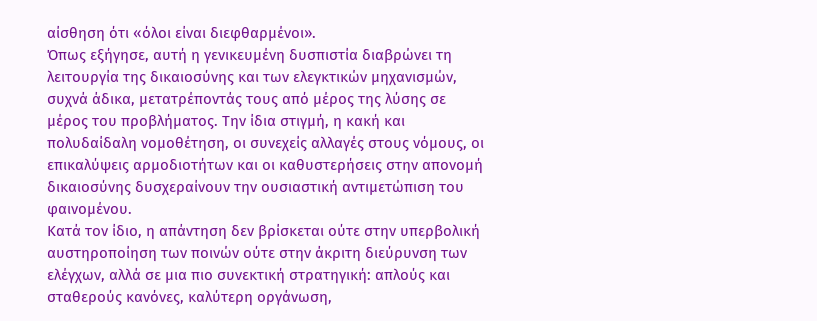αίσθηση ότι «όλοι είναι διεφθαρμένοι».
Όπως εξήγησε, αυτή η γενικευμένη δυσπιστία διαβρώνει τη λειτουργία της δικαιοσύνης και των ελεγκτικών μηχανισμών, συχνά άδικα, μετατρέποντάς τους από μέρος της λύσης σε μέρος του προβλήματος. Την ίδια στιγμή, η κακή και πολυδαίδαλη νομοθέτηση, οι συνεχείς αλλαγές στους νόμους, οι επικαλύψεις αρμοδιοτήτων και οι καθυστερήσεις στην απονομή δικαιοσύνης δυσχεραίνουν την ουσιαστική αντιμετώπιση του φαινομένου.
Κατά τον ίδιο, η απάντηση δεν βρίσκεται ούτε στην υπερβολική αυστηροποίηση των ποινών ούτε στην άκριτη διεύρυνση των ελέγχων, αλλά σε μια πιο συνεκτική στρατηγική: απλούς και σταθερούς κανόνες, καλύτερη οργάνωση,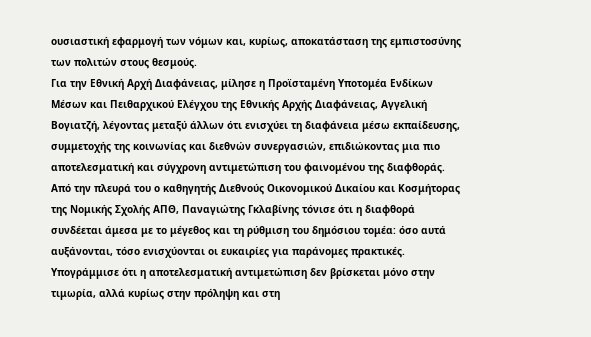ουσιαστική εφαρμογή των νόμων και, κυρίως, αποκατάσταση της εμπιστοσύνης των πολιτών στους θεσμούς.
Για την Εθνική Αρχή Διαφάνειας, μίλησε η Προϊσταμένη Υποτομέα Ενδίκων Μέσων και Πειθαρχικού Ελέγχου της Εθνικής Αρχής Διαφάνειας, Αγγελική Βογιατζή, λέγοντας μεταξύ άλλων ότι ενισχύει τη διαφάνεια μέσω εκπαίδευσης, συμμετοχής της κοινωνίας και διεθνών συνεργασιών, επιδιώκοντας μια πιο αποτελεσματική και σύγχρονη αντιμετώπιση του φαινομένου της διαφθοράς.
Από την πλευρά του ο καθηγητής Διεθνούς Οικονομικού Δικαίου και Κοσμήτορας της Νομικής Σχολής ΑΠΘ, Παναγιώτης Γκλαβίνης τόνισε ότι η διαφθορά συνδέεται άμεσα με το μέγεθος και τη ρύθμιση του δημόσιου τομέα: όσο αυτά αυξάνονται, τόσο ενισχύονται οι ευκαιρίες για παράνομες πρακτικές. Υπογράμμισε ότι η αποτελεσματική αντιμετώπιση δεν βρίσκεται μόνο στην τιμωρία, αλλά κυρίως στην πρόληψη και στη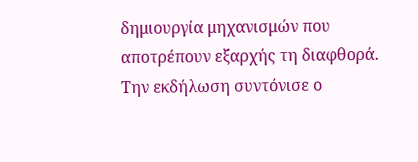δημιουργία μηχανισμών που αποτρέπουν εξαρχής τη διαφθορά. Την εκδήλωση συντόνισε ο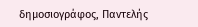δημοσιογράφος, Παντελής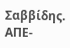Σαββίδης.
ΑΠΕ-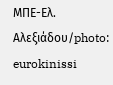ΜΠΕ-Ελ. Αλεξιάδου/photo: eurokinissi